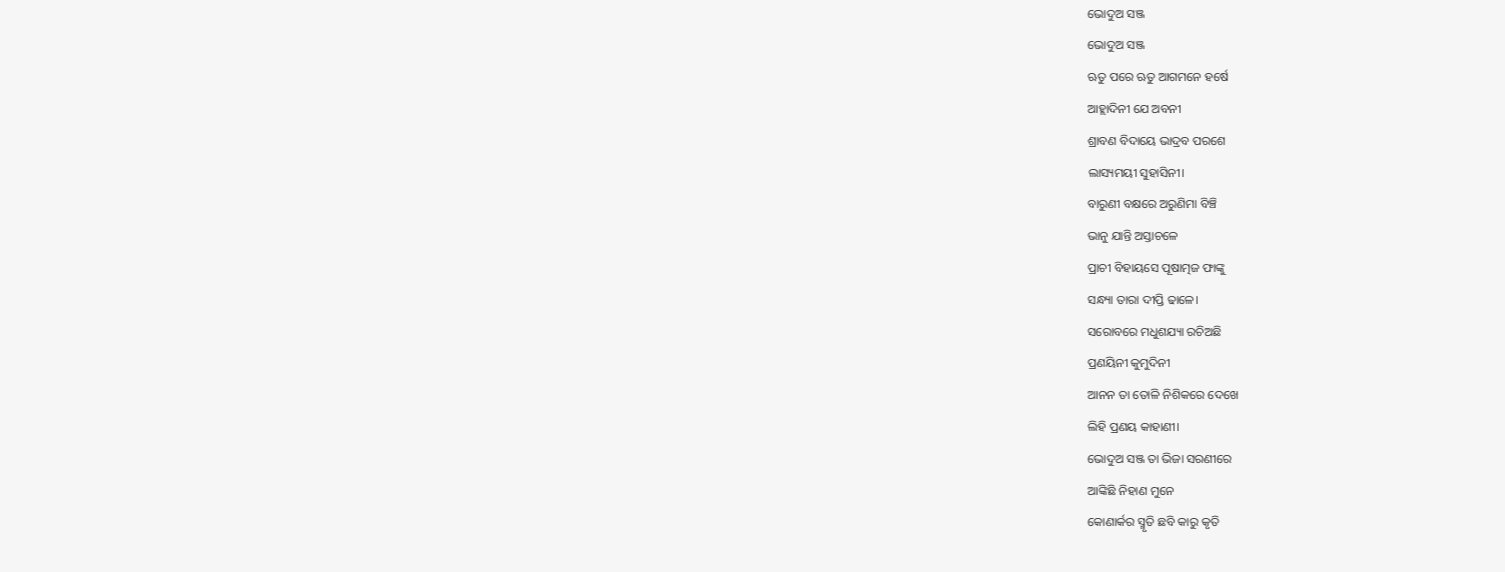ଭୋଦୁଅ ସଞ୍ଜ
ଭୋଦୁଅ ସଞ୍ଜ
ଋତୁ ପରେ ଋତୁ ଆଗମନେ ହର୍ଷେ
ଆହ୍ଲାଦିନୀ ଯେ ଅବନୀ
ଶ୍ରାବଣ ବିଦାୟେ ଭାଦ୍ରବ ପରଶେ
ଲାସ୍ୟମୟୀ ସୁହାସିନୀ।
ବାରୁଣୀ ବକ୍ଷରେ ଅରୁଣିମା ବିଞ୍ଚି
ଭାନୁ ଯାନ୍ତି ଅସ୍ତାଚଳେ
ପ୍ରାଚୀ ବିହାୟସେ ପୂଷାତ୍ମଜ ଫାଙ୍କୁ
ସନ୍ଧ୍ୟା ତାରା ଦୀପ୍ତି ଢାଳେ।
ସରୋବରେ ମଧୁଶଯ୍ୟା ରଚିଅଛି
ପ୍ରଣୟିନୀ କୁମୁଦିନୀ
ଆନନ ତା ତୋଳି ନିଶିକରେ ଦେଖେ
ଲିହି ପ୍ରଣୟ କାହାଣୀ।
ଭୋଦୁଅ ସଞ୍ଜ ତା ଭିଜା ସରଣୀରେ
ଆଙ୍କିଛି ନିହାଣ ମୁନେ
କୋଣାର୍କର ସ୍ମୃତି ଛବି କାରୁ କୃତି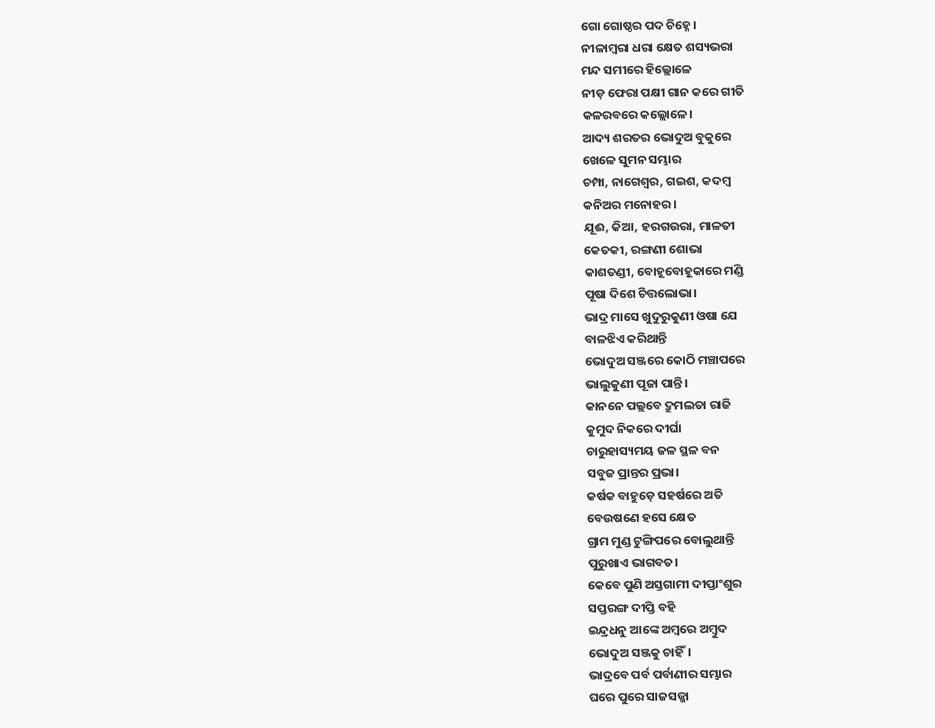ଗୋ ଗୋଷ୍ଠର ପଦ ଚିହ୍ନେ।
ନୀଳାମ୍ବରା ଧରା କ୍ଷେତ ଶସ୍ୟଭରା
ମନ୍ଦ ସମୀରେ ହିଲ୍ଲୋଳେ
ନୀଡ଼ ଫେରା ପକ୍ଷୀ ଗାନ କରେ ଗୀତି
କଳରବରେ କଲ୍ଲୋଳେ।
ଆଦ୍ୟ ଶରତର ଭୋଦୁଅ ବୁକୁରେ
ଖେଳେ ସୁମନ ସମ୍ଭାର
ଚମ୍ପା, ନାଗେଶ୍ଵର, ଗଇଶ, କଦମ୍ବ
କନିଅର ମନୋହର।
ଯୂଈ, କିଆ, ହରଗଉରା, ମାଳତୀ
କେତକୀ, ରଙ୍ଗଣୀ ଶୋଭା
କାଶତଣ୍ଡୀ, ବୋହୂବୋହୂକାରେ ମଣ୍ଡି
ପୂଷା ଦିଶେ ଚିତ୍ତଲୋଭା।
ଭାଦ୍ର ମାସେ ଖୁଦୁରୁକୁଣୀ ଓଷା ଯେ
ବାଳଝିଏ କରିଥାନ୍ତି
ଭୋଦୁଅ ସଞ୍ଜରେ କୋଠି ମଞ୍ଚାପରେ
ଭାଲୁକୁଣୀ ପୂଜା ପାନ୍ତି।
କାନନେ ପଲ୍ଲବେ ଦ୍ରୁମଲତା ରାଜି
କୁମୁଦ ନିକରେ ଦୀର୍ଘା
ଚାରୁହାସ୍ୟମୟ ଜଳ ସ୍ଥଳ ବନ
ସବୁଜ ପ୍ରାନ୍ତର ପ୍ରଭା।
କର୍ଷକ ବାହୁଡ଼େ ସହର୍ଷରେ ଅତି
ବେଉଷଣେ ହସେ କ୍ଷେତ
ଗ୍ରାମ ମୁଣ୍ଡ ଟୁଙ୍ଗିପରେ ବୋଲୁଥାନ୍ତି
ପୁରୁଖାଏ ଭାଗବତ।
କେବେ ପୁଣି ଅସ୍ତଗାମୀ ଦୀପ୍ତାଂଶୁର
ସପ୍ତରଙ୍ଗ ଦୀପ୍ତି ବହି
ଇନ୍ଦ୍ରଧନୁ ଆଙ୍କେ ଅମ୍ବରେ ଅମ୍ବୁଦ
ଭୋଦୁଅ ସଞ୍ଜକୁ ଚାହିଁ।
ଭାଦ୍ରବେ ପର୍ବ ପର୍ବାଣୀର ସମ୍ଭାର
ଘରେ ପୁରେ ସାଜସଜ୍ଜା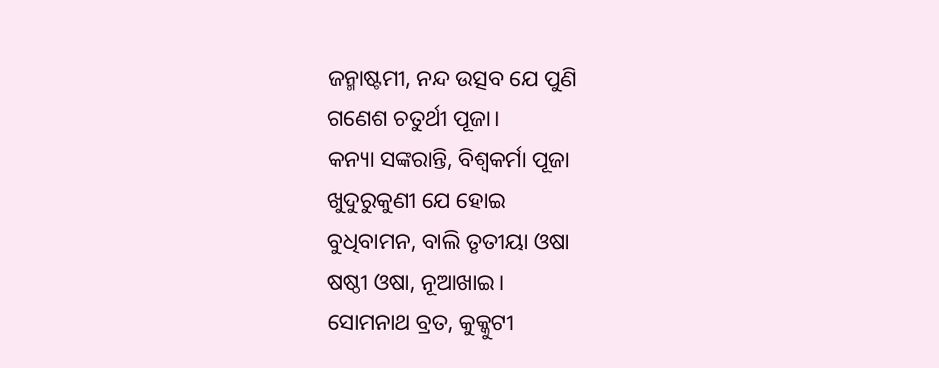ଜନ୍ମାଷ୍ଟମୀ, ନନ୍ଦ ଉତ୍ସବ ଯେ ପୁଣି
ଗଣେଶ ଚତୁର୍ଥୀ ପୂଜା।
କନ୍ୟା ସଙ୍କରାନ୍ତି, ବିଶ୍ୱକର୍ମା ପୂଜା
ଖୁଦୁରୁକୁଣୀ ଯେ ହୋଇ
ବୁଧିବାମନ, ବାଲି ତୃତୀୟା ଓଷା
ଷଷ୍ଠୀ ଓଷା, ନୂଆଖାଇ।
ସୋମନାଥ ବ୍ରତ, କୁକ୍କୁଟୀ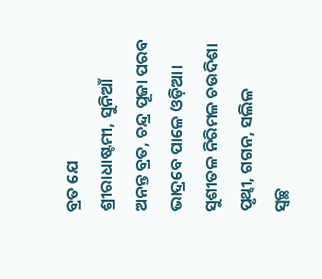ବ୍ରତ ଯେ
ଶ୍ରୀରାଧାଷ୍ଟମୀ, ସୁନିଆଁ
ଅନନ୍ତ ବ୍ରତ, ଚନ୍ଦ୍ର ପୂଜା ପରବ
ଭାଦ୍ରବେ ପାଳେ ଓଡ଼ିଆ।
ସୁଶୀତଳ ନିରିମଳ ଚଉଦିଶା
ପୃଥ୍ବୀ, ଗଗନ, ସଲିଳ
ସ୍ୱଚ୍ଛ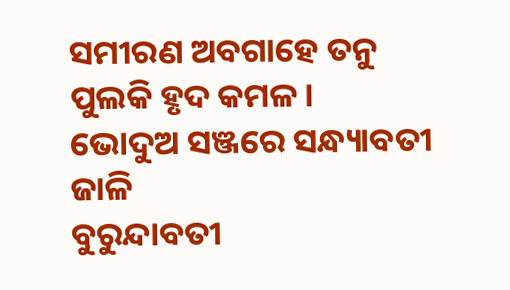ସମୀରଣ ଅବଗାହେ ତନୁ
ପୁଲକି ହୃଦ କମଳ।
ଭୋଦୁଅ ସଞ୍ଜରେ ସନ୍ଧ୍ୟାବତୀ ଜାଳି
ବୁରୁନ୍ଦାବତୀ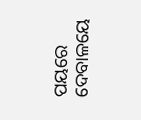ପୟରେ
ଦେବାଳୟେ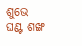ଶୁଭେ ଘଣ୍ଟ ଶଙ୍ଖ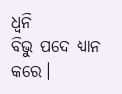ଧ୍ୱନି
ବିଭୁ ପଦେ ଧ୍ୟାନ କରେ।